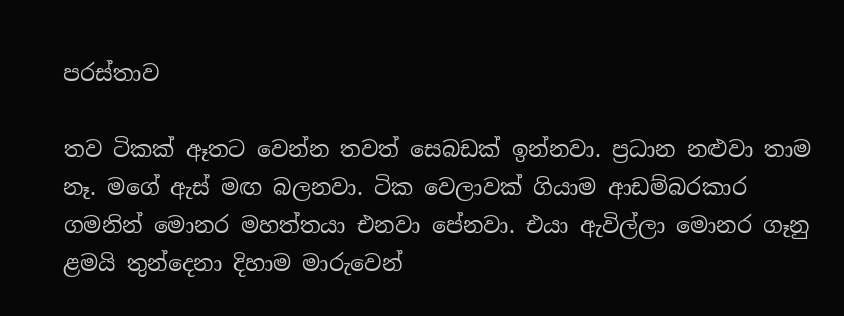පරස්තාව

තව ටිකක් ඈතට වෙන්න තවත් සෙබඩක් ඉන්නවා. ප්‍රධාන නළුවා තාම නෑ. මගේ ඇස් මඟ බලනවා. ටික වෙලාවක් ගියාම ආඩම්බරකාර ගමනින් මොනර මහත්තයා එනවා පේනවා. එයා ඇවිල්ලා මොනර ගෑනු ළමයි තුන්දෙනා දිහාම මාරුවෙන්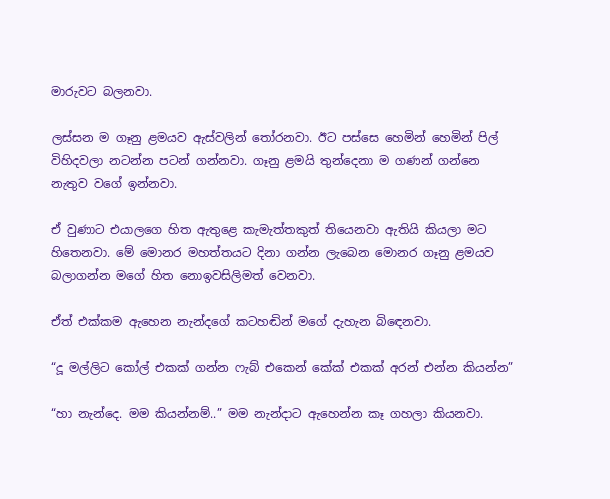මාරුවට බලනවා.

ලස්සන ම ගෑනු ළමයව ඇස්වලින් තෝරනවා. ඊට පස්සෙ හෙමින් හෙමින් පිල් විහිදවලා නටන්න පටන් ගන්නවා. ගෑනු ළමයි තුන්දෙනා ම ගණන් ගන්නෙ නැතුව වගේ ඉන්නවා.

ඒ වුණාට එයාලගෙ හිත ඇතුළෙ කැමැත්තකුත් තියෙනවා ඇතියි කියලා මට හිතෙනවා. මේ මොනර මහත්තයට දිනා ගන්න ලැබෙන මොනර ගෑනු ළමයව බලාගන්න මගේ හිත නොඉවසිලිමත් වෙනවා.

ඒත් එක්කම ඇහෙන නැන්දගේ කටහඬින් මගේ දැහැන බි‍ඳෙනවා.

“දූ මල්ලිට කෝල් එකක් ගන්න ෆැබ් එකෙන් කේක් එකක් අරන් එන්න කියන්න”

“හා නැන්දෙ. මම කියන්නම්..” මම නැන්දාට ඇහෙන්න කෑ ගහලා කියනවා.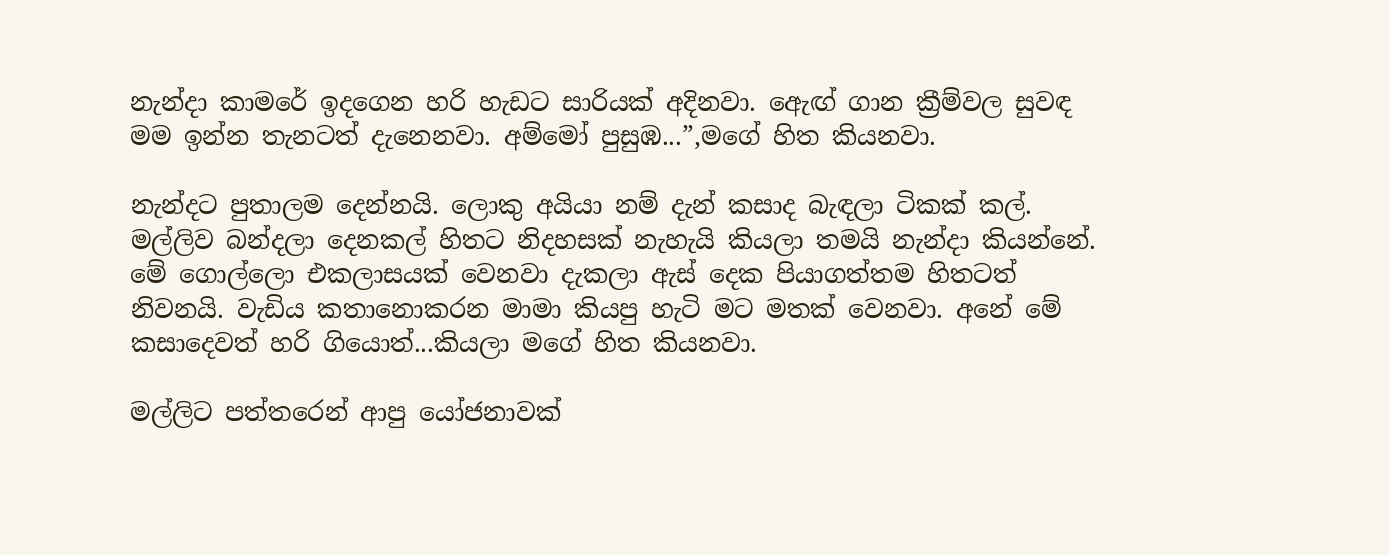නැන්දා කාමරේ ඉදගෙන හරි හැඩට සාරියක් අදිනවා. ඇ‍ෙඟ් ගාන ක්‍රීම්වල සුවඳ මම ඉන්න තැනටත් දැනෙනවා. අම්මෝ පුසුඹ...”,මගේ හිත කියනවා.

නැන්දට පුතාලම දෙන්නයි. ලොකු අයියා නම් දැන් කසාද බැඳලා ටිකක් කල්. මල්ලිව බන්දලා දෙනකල් හිතට නිදහසක් නැහැයි කියලා තමයි නැන්දා කියන්නේ. මේ ගොල්ලො එකලාසයක් වෙනවා දැකලා ඇස් දෙක පියාගත්තම හිතටත් නිවනයි. වැඩිය කතානොකරන මාමා කියපු හැටි මට මතක් වෙනවා. අනේ මේ කසාදෙවත් හරි ගියොත්...කියලා මගේ හිත කියනවා.

මල්ලිට පත්තරෙන් ආපු යෝජනාවක්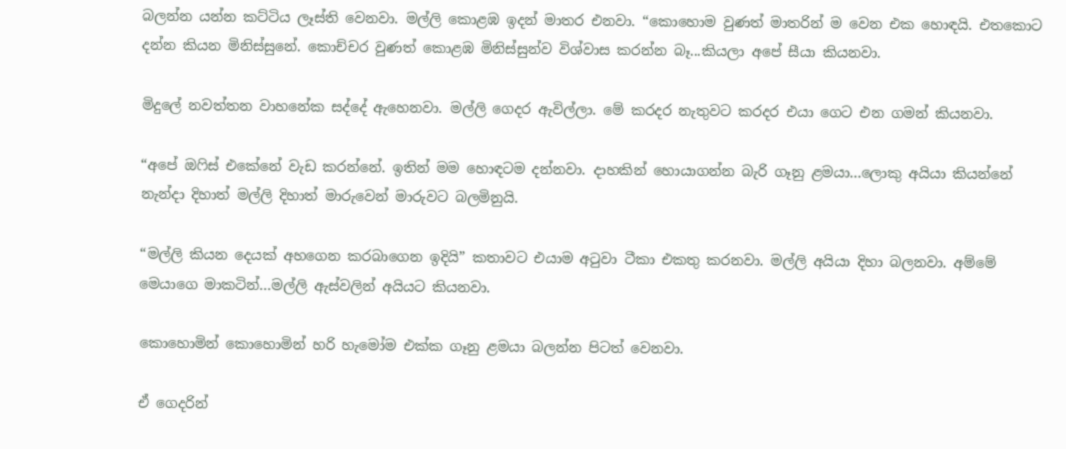බලන්න යන්න කට්ටිය ලෑස්ති වෙනවා. මල්ලි කොළඹ ඉදන් මාතර එනවා. “කොහොම වුණත් මාතරින් ම වෙන එක හොඳයි. එතකොට දන්න කියන මිනිස්සුනේ. කොච්චර වුණත් කොළඹ මිනිස්සුන්ව විශ්වාස කරන්න බෑ...කියලා අපේ සීයා කියනවා.

මිදුලේ නවත්තන වාහනේක සද්දේ ඇහෙනවා. මල්ලි ගෙදර ඇවිල්ලා. මේ කරදර නැතුවට කරදර එයා ගෙට එන ගමන් කියනවා.

“අපේ ඔෆිස් එකේනේ වැඩ කරන්නේ. ඉතින් මම හොඳටම දන්නවා. දාහකින් හොයාගන්න බැරි ගෑනු ළමයා...ලොකු අයියා කියන්නේ නැන්දා දිහාත් මල්ලි දිහාත් මාරුවෙන් මාරුවට බලමිනුයි.

“මල්ලි කියන දෙයක් අහගෙන කරබාගෙන ඉදියි” කතාවට එයාම අටුවා ටීකා එකතු කරනවා. මල්ලි අයියා දිහා බලනවා. අම්මේ මෙයාගෙ මාකටින්...මල්ලි ඇස්වලින් අයියට කියනවා.

කොහොමින් කොහොමින් හරි හැමෝම එක්ක ගෑනු ළමයා බලන්න පිටත් වෙනවා.

ඒ ගෙදරින්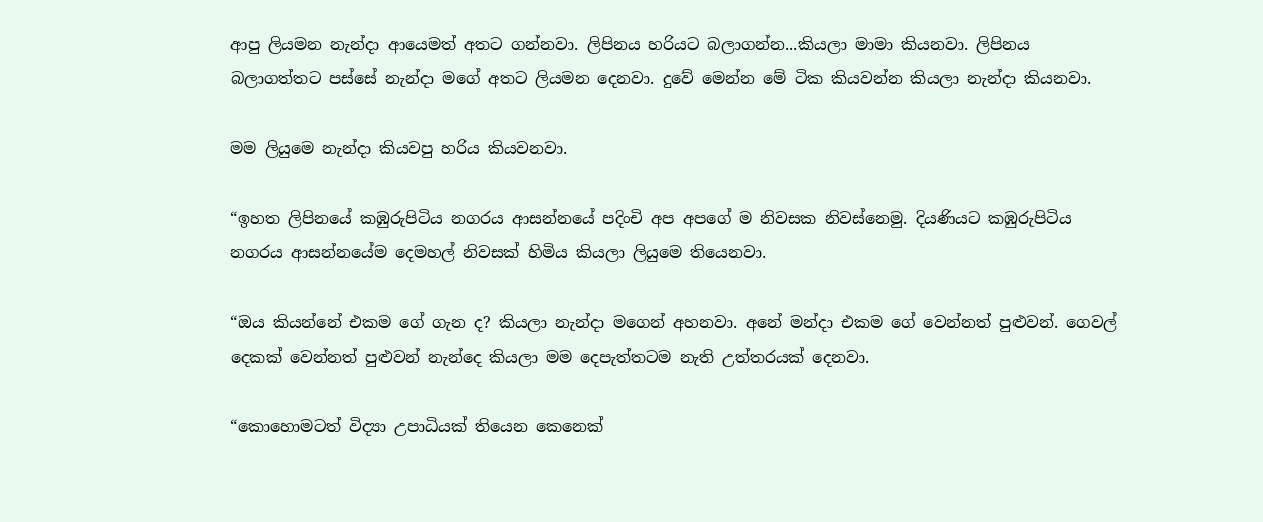ආපු ලියමන නැන්දා ආයෙමත් අතට ගන්නවා. ලිපිනය හරියට බලාගන්න...කියලා මාමා කියනවා. ලිපිනය බලාගත්තට පස්සේ නැන්දා මගේ අතට ලියමන දෙනවා. දුවේ මෙන්න මේ ටික කියවන්න කියලා නැන්දා කියනවා.

මම ලියුමෙ නැන්දා කියවපු හරිය කියවනවා.

“ඉහත ලිපිනයේ කඹුරුපිටිය නගරය ආසන්නයේ පදිංචි අප අපගේ ම නිවසක නිවස්නෙමු. දියණියට කඹුරුපිටිය නගරය ආසන්නයේම දෙමහල් නිවසක් හිමිය කියලා ලියුමෙ තියෙනවා.

“ඔය කියන්නේ එකම ගේ ගැන ද? කියලා නැන්දා මගෙන් අහනවා. අනේ මන්දා එකම ගේ වෙන්නත් පුළුවන්. ගෙවල් දෙකක් වෙන්නත් පුළුවන් නැන්දෙ කියලා මම දෙපැත්තටම නැති උත්තරයක් දෙනවා.

“කොහොමටත් විද්‍යා උපාධියක් තියෙන කෙනෙක්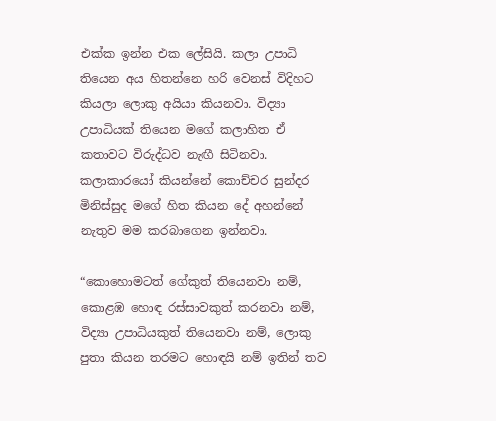එක්ක ඉන්න එක ලේසියි. කලා උපාධි තියෙන අය හිතන්නෙ හරි වෙනස් විදිහට කියලා ලොකු අයියා කියනවා. විද්‍යා උපාධියක් තියෙන මගේ කලාහිත ඒ කතාවට විරුද්ධව නැඟී සිටිනවා. කලාකාරයෝ කියන්නේ කොච්චර සුන්දර මිනිස්සුද මගේ හිත කියන දේ අහන්නේ නැතුව මම කරබාගෙන ඉන්නවා.

“කොහොමටත් ගේකුත් තියෙනවා නම්, කොළඹ හොඳ රස්සාවකුත් කරනවා නම්, විද්‍යා උපාධියකුත් තියෙනවා නම්, ලොකු පුතා කියන තරමට හොඳයි නම් ඉතින් තව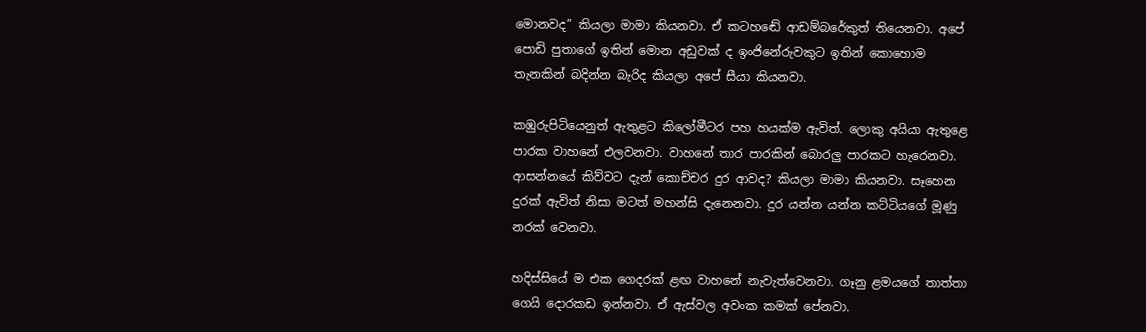මොනවද” කියලා මාමා කියනවා. ඒ කටහ‍ඬේ ආඩම්බරේකුත් තියෙනවා. අපේ පොඩි පුතාගේ ඉතින් මොන අඩුවක් ද ඉංජිනේරුවකුට ඉතින් කොහොම තැනකින් බදින්න බැරිද කියලා අපේ සීයා කියනවා.

කඹුරුපිටියෙනුත් ඇතුළට කිලෝමීටර පහ හයක්ම ඇවිත්. ලොකු අයියා ඇතුළෙ පාරක වාහනේ එලවනවා. වාහනේ තාර පාරකින් බොරලු පාරකට හැරෙනවා. ආසන්නයේ කිව්වට දැන් කොච්චර දුර ආවද? කියලා මාමා කියනවා. සෑහෙන දුරක් ඇවිත් නිසා මටත් මහන්සි දැනෙනවා. දුර යන්න යන්න කට්ටියගේ මූණු නරක් වෙනවා.

හදිස්සියේ ම එක ගෙදරක් ළඟ වාහනේ නැවැත්වෙනවා. ගෑනු ළමයගේ තාත්තා ගෙයි දොරකඩ ඉන්නවා. ඒ ඇස්වල අවංක කමක් පේනවා.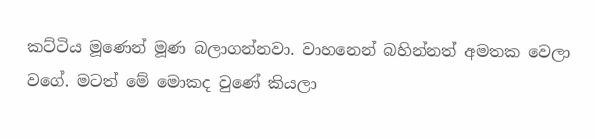කට්ටිය මූණෙන් මූණ බලාගන්නවා. වාහනෙන් බහින්නත් අමතක වෙලා වගේ. මටත් මේ මොකද වුණේ කියලා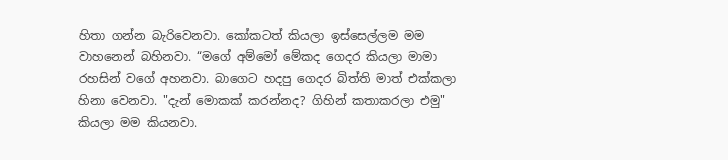හිතා ගන්න බැරිවෙනවා. කෝකටත් කියලා ඉස්සෙල්ලම මම වාහනෙන් බහිනවා. “මගේ අම්මෝ මේකද ගෙදර කියලා මාමා රහසින් වගේ අහනවා. බාගෙට හදපු ගෙදර බිත්ති මාත් එක්කලා හිනා වෙනවා. "දැන් මොකක් කරන්නද? ගිහින් කතාකරලා එමු" කියලා මම කියනවා.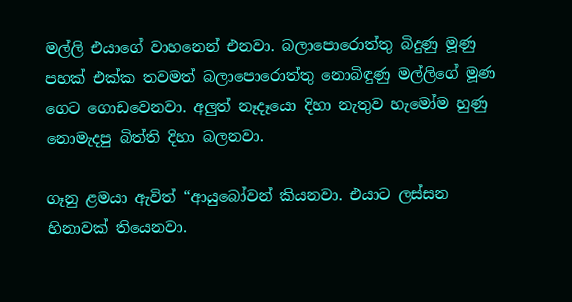මල්ලි එයාගේ වාහනෙන් එනවා. බලාපොරොත්තු බිදුණු මූණු පහක් එක්ක තවමත් බලාපොරොත්තු නොබිඳුණු මල්ලිගේ මූණ ගෙට ගොඩවෙනවා. අලුත් නෑදෑයො දිහා නැතුව හැමෝම හුණු නොමැදපු බිත්ති දිහා බලනවා.

ගෑනු ළමයා ඇවිත් “ආයුබෝවන් කියනවා. එයාට ලස්සන හිනාවක් තියෙනවා.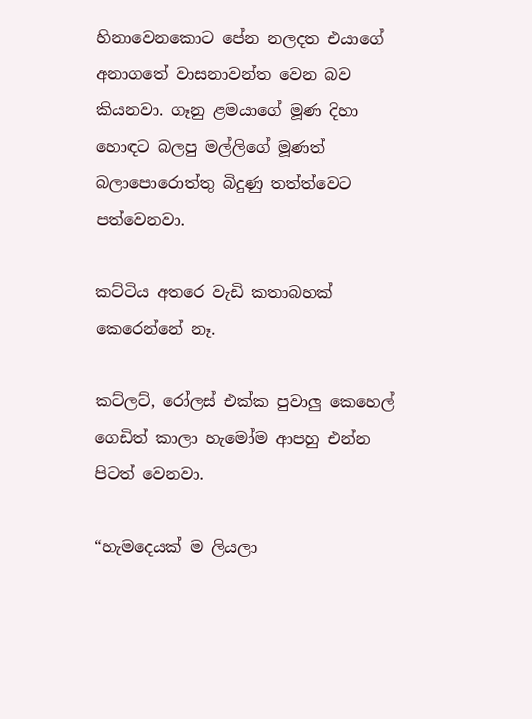හිනාවෙනකොට පේන නලදත එයාගේ අනාගතේ වාසනාවන්ත වෙන බව කියනවා. ගෑනු ළමයාගේ මූණ දිහා හොඳට බලපු මල්ලිගේ මූණත් බලාපොරොත්තු බිදුණු තත්ත්වෙට පත්වෙනවා.

කට්ටිය අතරෙ වැඩි කතාබහක් කෙරෙන්නේ නෑ.

කට්ලට්, රෝලස් එක්ක පුවාලු කෙහෙල් ගෙඩිත් කාලා හැමෝම ආපහු එන්න පිටත් වෙනවා.

“හැමදෙයක් ම ලියලා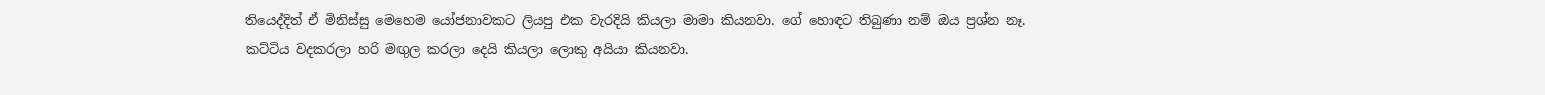තියෙද්දිත් ඒ මිනිස්සු මෙහෙම යෝජනාවකට ලියපු එක වැරදියි කියලා මාමා කියනවා. ගේ හොඳට තිබුණා නම් ඔය ප්‍රශ්න නෑ. කට්ටිය වදකරලා හරි මඟුල කරලා දෙයි කියලා ලොකු අයියා කියනවා.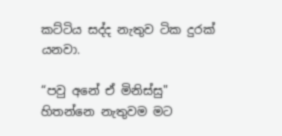කට්ටිය සද්ද නැතුව ටික දුරක් යනවා.

“පවු අනේ ඒ මිනිස්සු" හිතන්නෙ නැතුවම මට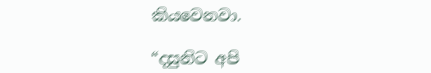කියවෙනවා.

“දසුනිට අපි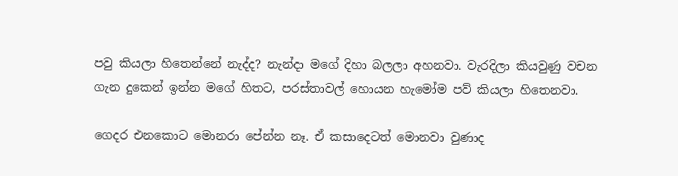පවු කියලා හිතෙන්නේ නැද්ද? නැන්දා මගේ දිහා බලලා අහනවා. වැරදිලා කියවුණු වචන ගැන දුකෙන් ඉන්න මගේ හිතට, පරස්තාවල් හොයන හැමෝම පව් කියලා හිතෙනවා.

ගෙදර එනකොට මොනරා පේන්න නෑ. ඒ කසාදෙටත් මොනවා වුණාද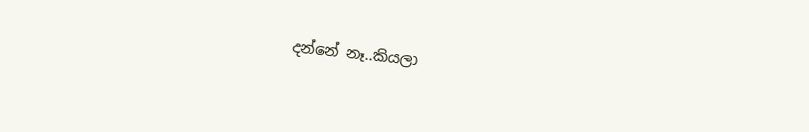දන්නේ නෑ..කියලා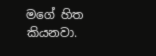මගේ හිත කියනවා.